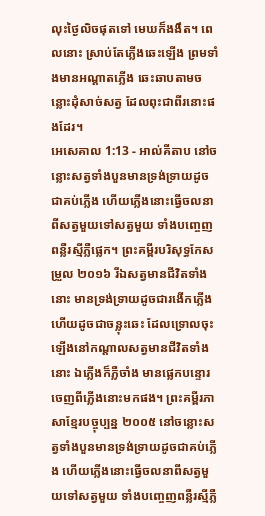លុះថ្ងៃលិចផុតទៅ មេឃក៏ងងឹត។ ពេលនោះ ស្រាប់តែភ្លើងឆេះឡើង ព្រមទាំងមានអណ្តាតភ្លើង ឆេះឆាបតាមចន្លោះដុំសាច់សត្វ ដែលពុះជាពីរនោះផងដែរ។
អេសេគាល 1:13 - អាល់គីតាប នៅចន្លោះសត្វទាំងបួនមានទ្រង់ទ្រាយដូចជាគប់ភ្លើង ហើយភ្លើងនោះធ្វើចលនាពីសត្វមួយទៅសត្វមួយ ទាំងបញ្ចេញពន្លឺរស្មីភ្លឺផ្លេក។ ព្រះគម្ពីរបរិសុទ្ធកែសម្រួល ២០១៦ រីឯសត្វមានជីវិតទាំងនោះ មានទ្រង់ទ្រាយដូចជារងើកភ្លើង ហើយដូចជាចន្លុះឆេះ ដែលទ្រោលចុះឡើងនៅកណ្ដាលសត្វមានជីវិតទាំងនោះ ឯភ្លើងក៏ភ្លឺចាំង មានផ្លេកបន្ទោរចេញពីភ្លើងនោះមកផង។ ព្រះគម្ពីរភាសាខ្មែរបច្ចុប្បន្ន ២០០៥ នៅចន្លោះសត្វទាំងបួនមានទ្រង់ទ្រាយដូចជាគប់ភ្លើង ហើយភ្លើងនោះធ្វើចលនាពីសត្វមួយទៅសត្វមួយ ទាំងបញ្ចេញពន្លឺរស្មីភ្លឺ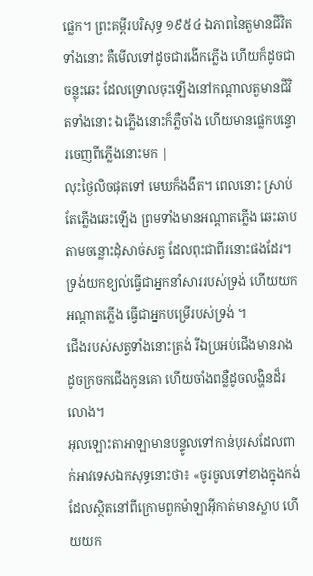ផ្លេក។ ព្រះគម្ពីរបរិសុទ្ធ ១៩៥៤ ឯភាពនៃតួមានជីវិតទាំងនោះ គឺមើលទៅដូចជារងើកភ្លើង ហើយក៏ដូចជាចន្លុះឆេះ ដែលទ្រោលចុះឡើងនៅកណ្តាលតួមានជីវិតទាំងនោះ ឯភ្លើងនោះក៏ភ្លឺចាំង ហើយមានផ្លេកបន្ទោរចេញពីភ្លើងនោះមក |
លុះថ្ងៃលិចផុតទៅ មេឃក៏ងងឹត។ ពេលនោះ ស្រាប់តែភ្លើងឆេះឡើង ព្រមទាំងមានអណ្តាតភ្លើង ឆេះឆាបតាមចន្លោះដុំសាច់សត្វ ដែលពុះជាពីរនោះផងដែរ។
ទ្រង់យកខ្យល់ធ្វើជាអ្នកនាំសាររបស់ទ្រង់ ហើយយកអណ្តាតភ្លើង ធ្វើជាអ្នកបម្រើរបស់ទ្រង់ ។
ជើងរបស់សត្វទាំងនោះត្រង់ រីឯប្រអប់ជើងមានរាងដូចក្រចកជើងកូនគោ ហើយចាំងពន្លឺដូចលង្ហិនដ៏រលោង។
អុលឡោះតាអាឡាមានបន្ទូលទៅកាន់បុរសដែលពាក់អាវទេសឯកសុទ្ធនោះថា៖ «ចូរចូលទៅខាងក្នុងកង់ ដែលស្ថិតនៅពីក្រោមពួកម៉ាឡាអ៊ីកាត់មានស្លាប ហើយយក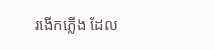រងើកភ្លើង ដែល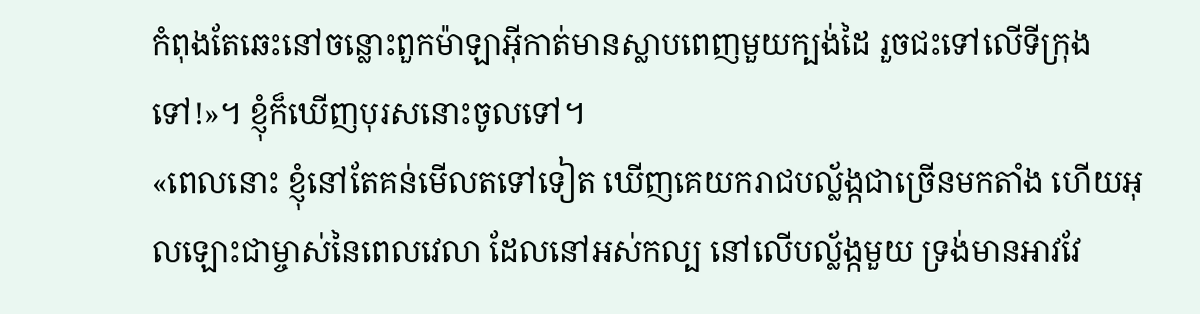កំពុងតែឆេះនៅចន្លោះពួកម៉ាឡាអ៊ីកាត់មានស្លាបពេញមួយក្បង់ដៃ រួចជះទៅលើទីក្រុងទៅ!»។ ខ្ញុំក៏ឃើញបុរសនោះចូលទៅ។
«ពេលនោះ ខ្ញុំនៅតែគន់មើលតទៅទៀត ឃើញគេយករាជបល្ល័ង្កជាច្រើនមកតាំង ហើយអុលឡោះជាម្ចាស់នៃពេលវេលា ដែលនៅអស់កល្ប នៅលើបល្ល័ង្កមួយ ទ្រង់មានអាវវែ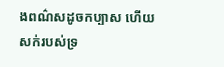ងពណ៌សដូចកប្បាស ហើយសក់របស់ទ្រ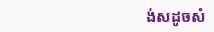ង់សដូចសំ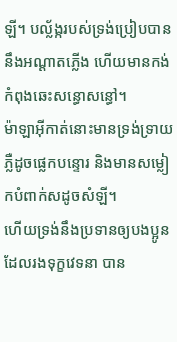ឡី។ បល្ល័ង្ករបស់ទ្រង់ប្រៀបបាននឹងអណ្ដាតភ្លើង ហើយមានកង់កំពុងឆេះសន្ធោសន្ធៅ។
ម៉ាឡាអ៊ីកាត់នោះមានទ្រង់ទ្រាយភ្លឺដូចផ្លេកបន្ទោរ និងមានសម្លៀកបំពាក់សដូចសំឡី។
ហើយទ្រង់នឹងប្រទានឲ្យបងប្អូនដែលរងទុក្ខវេទនា បាន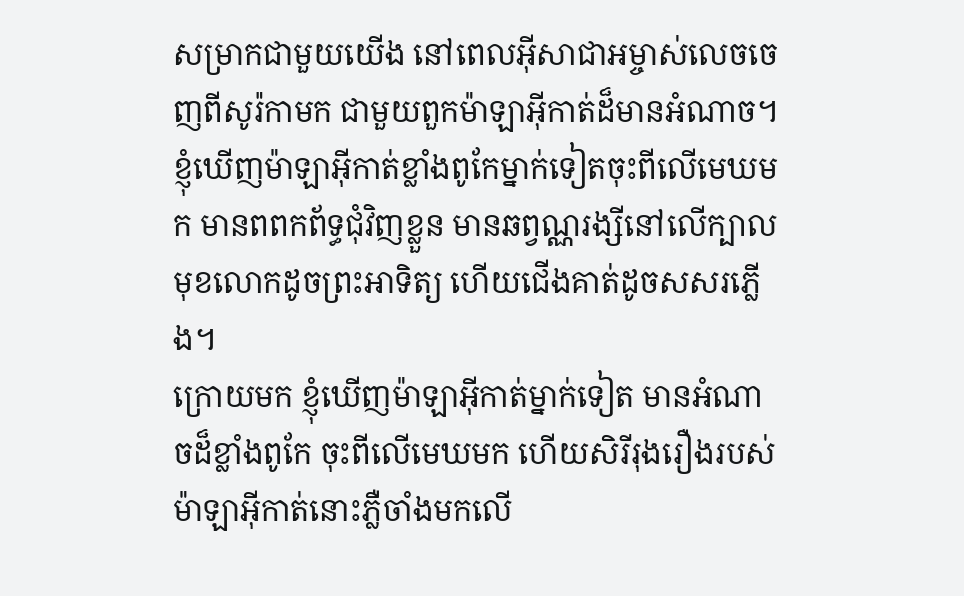សម្រាកជាមួយយើង នៅពេលអ៊ីសាជាអម្ចាស់លេចចេញពីសូរ៉កាមក ជាមួយពួកម៉ាឡាអ៊ីកាត់ដ៏មានអំណាច។
ខ្ញុំឃើញម៉ាឡាអ៊ីកាត់ខ្លាំងពូកែម្នាក់ទៀតចុះពីលើមេឃមក មានពពកព័ទ្ធជុំវិញខ្លួន មានឆព្វណ្ណរង្សីនៅលើក្បាល មុខលោកដូចព្រះអាទិត្យ ហើយជើងគាត់ដូចសសរភ្លើង។
ក្រោយមក ខ្ញុំឃើញម៉ាឡាអ៊ីកាត់ម្នាក់ទៀត មានអំណាចដ៏ខ្លាំងពូកែ ចុះពីលើមេឃមក ហើយសិរីរុងរឿងរបស់ម៉ាឡាអ៊ីកាត់នោះភ្លឺចាំងមកលើ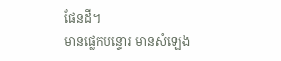ផែនដី។
មានផ្លេកបន្ទោរ មានសំឡេង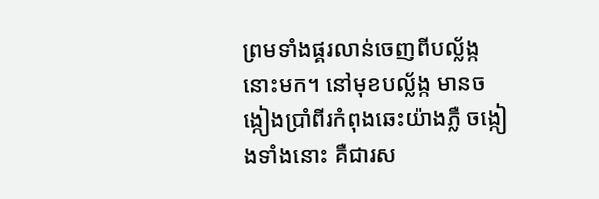ព្រមទាំងផ្គរលាន់ចេញពីបល្ល័ង្កនោះមក។ នៅមុខបល្ល័ង្ក មានចង្កៀងប្រាំពីរកំពុងឆេះយ៉ាងភ្លឺ ចង្កៀងទាំងនោះ គឺជារស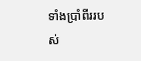ទាំងប្រាំពីររបស់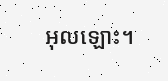អុលឡោះ។